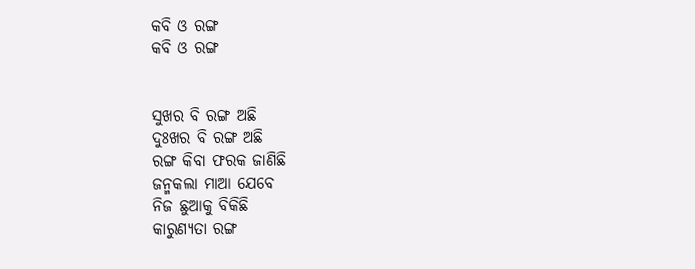କବି ଓ ରଙ୍ଗ
କବି ଓ ରଙ୍ଗ


ସୁଖର ବି ରଙ୍ଗ ଅଛି
ଦୁଃଖର ବି ରଙ୍ଗ ଅଛି
ରଙ୍ଗ କିବା ଫରକ ଜାଣିଛି
ଜନ୍ମକଲା ମାଆ ଯେବେ
ନିଜ ଛୁଆକୁ ବିକିଛି
କାରୁଣ୍ୟତା ରଙ୍ଗ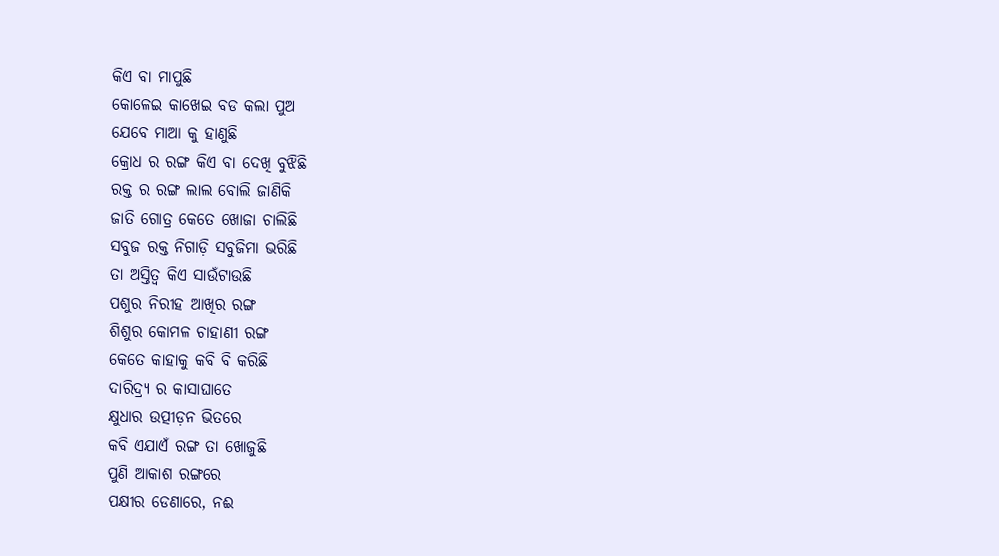କିଏ ବା ମାପୁଛି
କୋଳେଇ କାଖେଇ ବଡ କଲା ପୁଅ
ଯେବେ ମାଆ କୁ ହାଣୁଛି
କ୍ରୋଧ ର ରଙ୍ଗ କିଏ ବା ଦେଖି ବୁଝିଛି
ରକ୍ତ ର ରଙ୍ଗ ଲାଲ ବୋଲି ଜାଣିକି
ଜାତି ଗୋତ୍ର କେତେ ଖୋଜା ଚାଲିଛି
ସବୁଜ ରକ୍ତ ନିଗାଡ଼ି ସବୁଜିମା ଭରିଛି
ତା ଅସ୍ତିତ୍ୱ କିଏ ସାଉଁଟାଉଛି
ପଶୁର ନିରୀହ ଆଖିର ରଙ୍ଗ
ଶିଶୁର କୋମଳ ଚାହାଣୀ ରଙ୍ଗ
କେତେ କାହାକୁ କବି ବି କରିଛି
ଦାରିଦ୍ର୍ୟ ର କାସାଘାତେ
କ୍ଷୁଧାର ଉତ୍ପୀଡ଼ନ ଭିତରେ
କବି ଏଯାଏଁ ରଙ୍ଗ ତା ଖୋଜୁଛି
ପୁଣି ଆକାଶ ରଙ୍ଗରେ
ପକ୍ଷୀର ଡେଣାରେ, ନଈ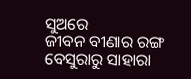ସୁଅରେ
ଜୀବନ ବୀଣାର ରଙ୍ଗ
ବେସୁରାରୁ ସାହାରା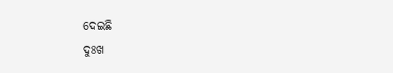ଦେଇଛି
ଦୁଃଖ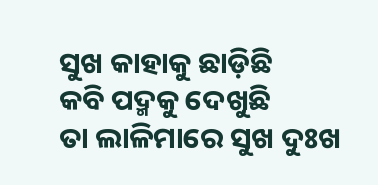ସୁଖ କାହାକୁ ଛାଡ଼ିଛି
କବି ପଦ୍ମକୁ ଦେଖୁଛି
ତା ଲାଳିମାରେ ସୁଖ ଦୁଃଖ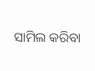ସାମିଲ କରିବା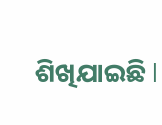ଶିଖିଯାଇଛି l